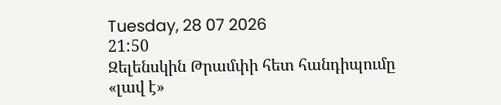Tuesday, 28 07 2026
21:50
Զելենսկին Թրամփի հետ հանդիպումը «լավ է»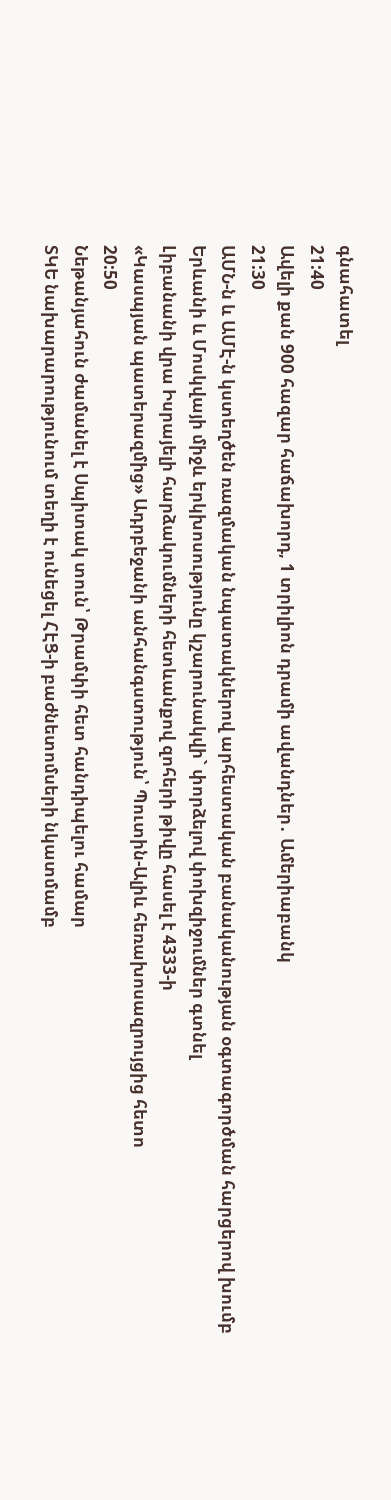գնահատել
21:40
Ավելի քան 900 հազար հաճախորդ, 1 տրիլիոն դրամի ավանդներ․ Ամերիաբանկ
21:30
ԱՄՆ-ն և ԱՄԷ-ն կստեղծեն ռազմական նպատակներով արհեստական բանականության օգտագործման հարցերով խումբ
Երևանի և Մոսկվայի միջև երկխոսությունը կշարունակվի` փորձելով փոխզիջումներ գտնել
Լիբանանի վրա Իսրայելի հարձակումների հետևանքով զոհերի թիվը հասել է 4333-ի
«Կասպյան պատերազմից» Ադրբեջանի անհանգստություն՝ Պուտին-Ալիև հեռախոսազրույցից հետո
20:50
Նեթանյահուն ժամանել է Սպիտակ տուն՝ Թրամփի հետ հանդիպելու համար
ՏԿԵ նախարարությունում տեղի է ունեցել ՀԷՑ-ի բաժնետոմսերի նկատմամբ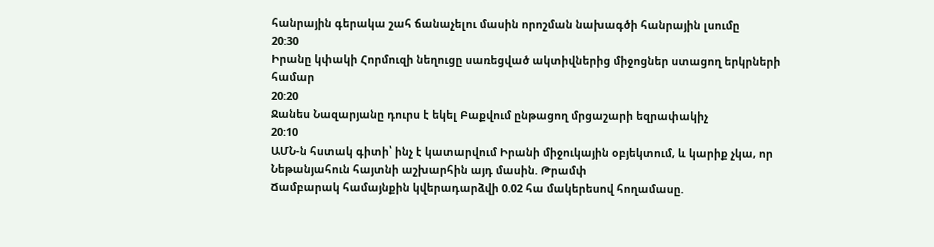հանրային գերակա շահ ճանաչելու մասին որոշման նախագծի հանրային լսումը
20:30
Իրանը կփակի Հորմուզի նեղուցը սառեցված ակտիվներից միջոցներ ստացող երկրների համար
20:20
Ջանես Նազարյանը դուրս է եկել Բաքվում ընթացող մրցաշարի եզրափակիչ
20:10
ԱՄՆ-ն հստակ գիտի՝ ինչ է կատարվում Իրանի միջուկային օբյեկտում, և կարիք չկա, որ Նեթանյահուն հայտնի աշխարհին այդ մասին. Թրամփ
Ճամբարակ համայնքին կվերադարձվի 0.02 հա մակերեսով հողամասը.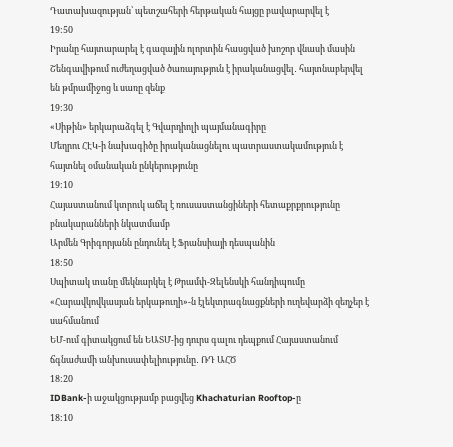Դատախազության՝ պետշահերի հերթական հայցը բավարարվել է
19:50
Իրանը հայտարարել է գազային ոլորտին հասցված խոշոր վնասի մասին
Շենգավիթում ուժեղացված ծառայություն է իրականացվել․ հայտնաբերվել են թմրամիջոց և սառը զենք
19:30
«Սիթին» երկարաձգել է Գվարդիոլի պայմանագիրը
Մեղրու ՀԷԿ-ի նախագիծը իրականացնելու պատրաստակամություն է հայտնել օմանական ընկերությունը
19:10
Հայաստանում կտրուկ աճել է ռուսաստանցիների հետաքրքրությունը բնակարանների նկատմամբ
Արմեն Գրիգորյանն ընդունել է Ֆրանսիայի դեսպանին
18:50
Սպիտակ տանը մեկնարկել է Թրամփ-Զելենսկի հանդիպումը
«Հարավկովկասյան երկաթուղի»-ն էլեկտրագնացքների ուղեվարձի զեղչեր է սահմանում
ԵՄ-ում գիտակցում են ԵԱՏՄ-ից դուրս գալու դեպքում Հայաստանում ճգնաժամի անխուսափելիությունը․ ՌԴ ԱՀԾ
18:20
IDBank-ի աջակցությամբ բացվեց Khachaturian Rooftop-ը
18:10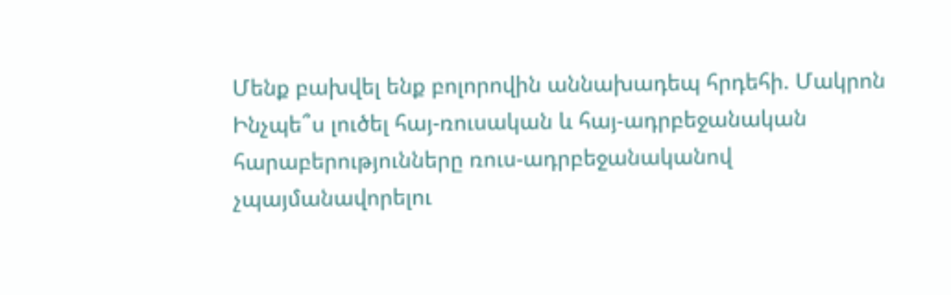Մենք բախվել ենք բոլորովին աննախադեպ հրդեհի. Մակրոն
Ինչպե՞ս լուծել հայ-ռուսական և հայ-ադրբեջանական հարաբերությունները ռուս-ադրբեջանականով չպայմանավորելու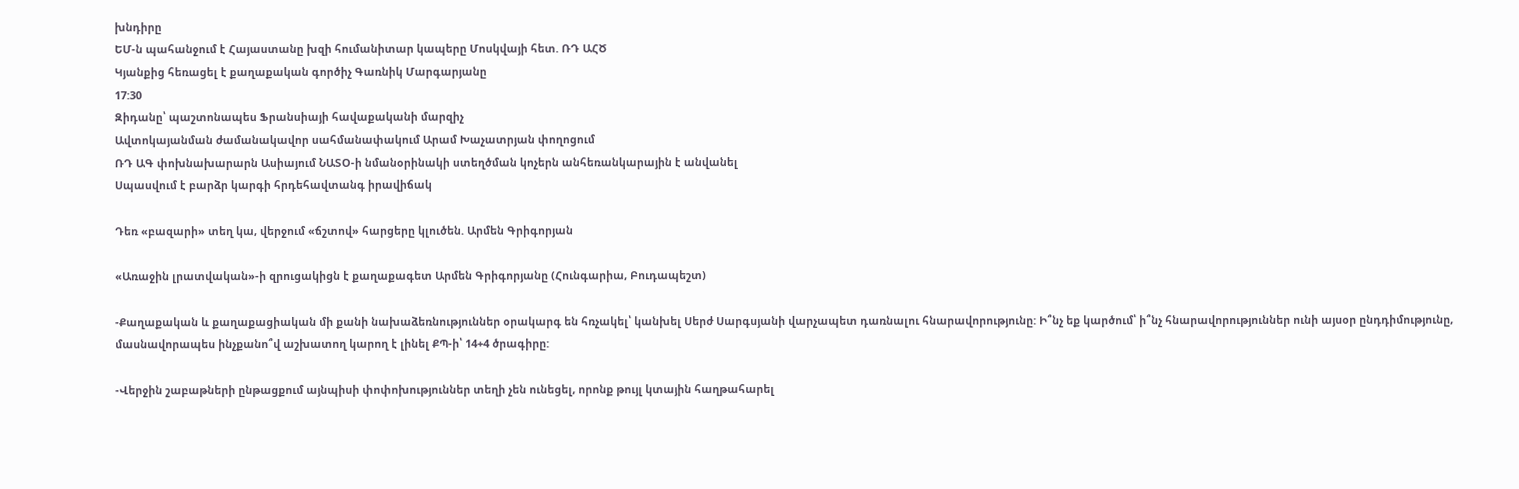խնդիրը
ԵՄ-ն պահանջում է Հայաստանը խզի հումանիտար կապերը Մոսկվայի հետ. ՌԴ ԱՀԾ
Կյանքից հեռացել է քաղաքական գործիչ Գառնիկ Մարգարյանը
17:30
Զիդանը՝ պաշտոնապես Ֆրանսիայի հավաքականի մարզիչ
Ավտոկայանման ժամանակավոր սահմանափակում Արամ Խաչատրյան փողոցում
ՌԴ ԱԳ փոխնախարարն Ասիայում ՆԱՏՕ-ի նմանօրինակի ստեղծման կոչերն անհեռանկարային է անվանել
Սպասվում է բարձր կարգի հրդեհավտանգ իրավիճակ

Դեռ «բազարի» տեղ կա, վերջում «ճշտով» հարցերը կլուծեն. Արմեն Գրիգորյան

«Առաջին լրատվական»-ի զրուցակիցն է քաղաքագետ Արմեն Գրիգորյանը (Հունգարիա, Բուդապեշտ)

-Քաղաքական և քաղաքացիական մի քանի նախաձեռնություններ օրակարգ են հռչակել՝ կանխել Սերժ Սարգսյանի վարչապետ դառնալու հնարավորությունը: Ի՞նչ եք կարծում՝ ի՞նչ հնարավորություններ ունի այսօր ընդդիմությունը, մասնավորապես ինչքանո՞վ աշխատող կարող է լինել ՔՊ-ի՝ 14+4 ծրագիրը:

-Վերջին շաբաթների ընթացքում այնպիսի փոփոխություններ տեղի չեն ունեցել, որոնք թույլ կտային հաղթահարել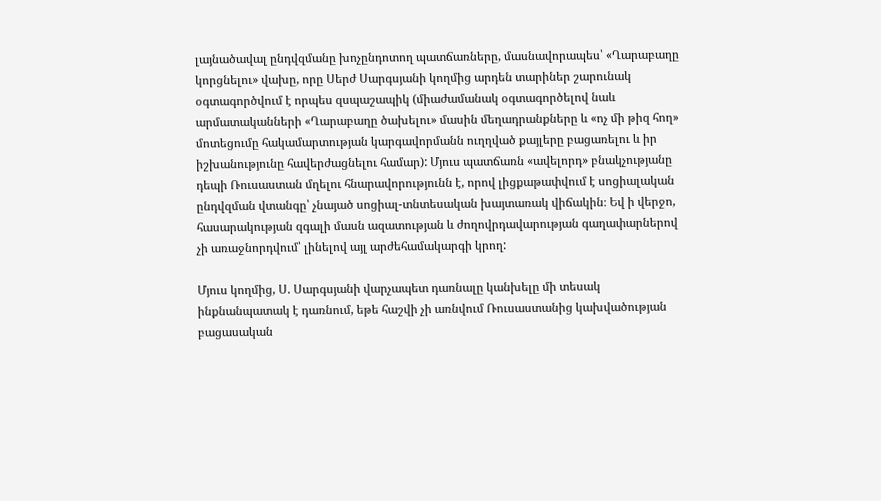լայնածավալ ընդվզմանը խոչընդոտող պատճառները, մասնավորապես՝ «Ղարաբաղը կորցնելու» վախը, որը Սերժ Սարգսյանի կողմից արդեն տարիներ շարունակ օգտագործվում է որպես զսպաշապիկ (միաժամանակ օգտագործելով նաև արմատականների «Ղարաբաղը ծախելու» մասին մեղադրանքները և «ոչ մի թիզ հող» մոտեցումը հակամարտության կարգավորմանն ուղղված քայլերը բացառելու և իր իշխանությունը հավերժացնելու համար): Մյուս պատճառն «ավելորդ» բնակչությանը դեպի Ռուսաստան մղելու հնարավորությունն է, որով լիցքաթափվում է սոցիալական ընդվզման վտանգը՝ չնայած սոցիալ-տնտեսական խայտառակ վիճակին։ Եվ ի վերջո, հասարակության զգալի մասն ազատության և ժողովրդավարության գաղափարներով չի առաջնորդվում՝ լինելով այլ արժեհամակարգի կրող:

Մյուս կողմից, Ս. Սարգսյանի վարչապետ դառնալը կանխելը մի տեսակ ինքնանպատակ է դառնում, եթե հաշվի չի առնվում Ռուսաստանից կախվածության բացասական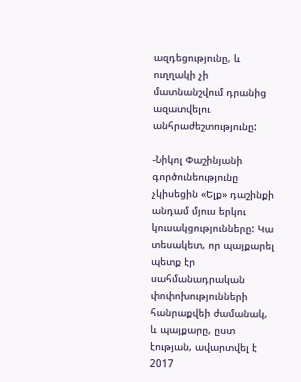ազդեցությունը, և ուղղակի չի մատնանշվում դրանից ազատվելու անհրաժեշտությունը:

-Նիկոլ Փաշինյանի գործունեությունը չկիսեցին «Ելք» դաշինքի անդամ մյուս երկու կուսակցությունները: Կա տեսակետ, որ պայքարել պետք էր սահմանադրական փոփոխությունների հանրաքվեի ժամանակ, և պայքարը, ըստ էության, ավարտվել է 2017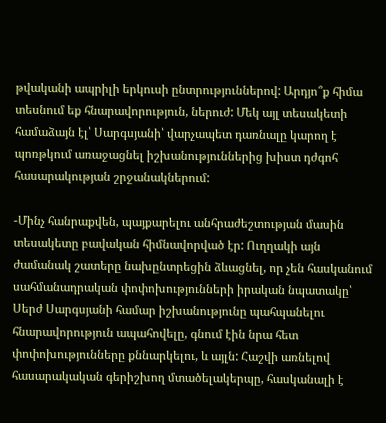թվականի ապրիլի երկուսի ընտրություններով: Արդյո՞ք հիմա տեսնում եք հնարավորություն, ներուժ: Մեկ այլ տեսակետի համաձայն էլ՝ Սարգսյանի՝ վարչապետ դառնալը կարող է պոռթկում առաջացնել իշխանություններից խիստ դժգոհ հասարակության շրջանակներում:

-Մինչ հանրաքվեն, պայքարելու անհրաժեշտության մասին տեսակետը բավական հիմնավորված էր: Ուղղակի այն ժամանակ շատերը նախընտրեցին ձևացնել, որ չեն հասկանում սահմանադրական փոփոխությունների իրական նպատակը՝ Սերժ Սարգսյանի համար իշխանությունը պահպանելու հնարավորություն ապահովելը, գնում էին նրա հետ փոփոխությունները քննարկելու, և այլն: Հաշվի առնելով հասարակական գերիշխող մտածելակերպը, հասկանալի է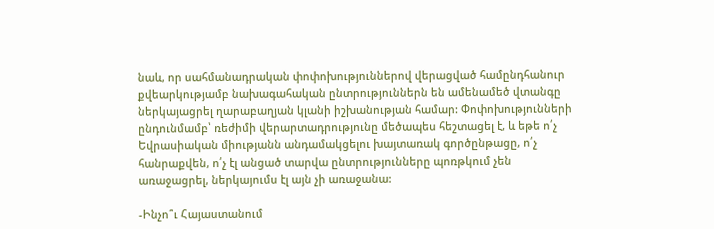նաև, որ սահմանադրական փոփոխություններով վերացված համընդհանուր քվեարկությամբ նախագահական ընտրություններն են ամենամեծ վտանգը ներկայացրել ղարաբաղյան կլանի իշխանության համար: Փոփոխությունների ընդունմամբ՝ ռեժիմի վերարտադրությունը մեծապես հեշտացել է, և եթե ո՛չ Եվրասիական միությանն անդամակցելու խայտառակ գործընթացը, ո՛չ հանրաքվեն, ո՛չ էլ անցած տարվա ընտրությունները պոռթկում չեն առաջացրել, ներկայումս էլ այն չի առաջանա:

-Ինչո՞ւ Հայաստանում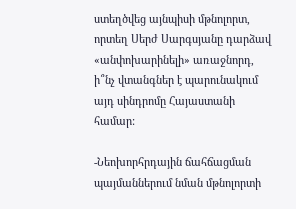ստեղծվեց այնպիսի մթնոլորտ, որտեղ Սերժ Սարգսյանը դարձավ «անփոխարինելի» առաջնորդ, ի՞նչ վտանգներ է պարունակում այդ սինդրոմը Հայաստանի համար:

-Նեոխորհրդային ճահճացման պայմաններում նման մթնոլորտի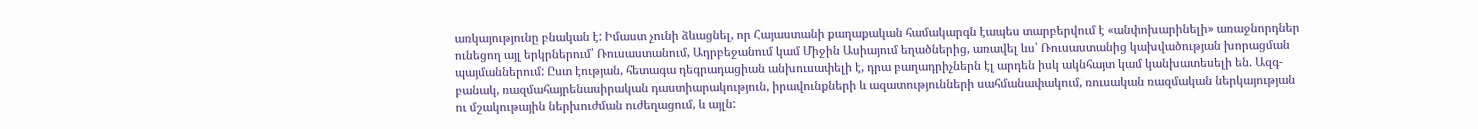առկայությունը բնական է: Իմաստ չունի ձևացնել, որ Հայաստանի քաղաքական համակարգն էապես տարբերվում է «անփոխարինելի» առաջնորդներ ունեցող այլ երկրներում՝ Ռուսաստանում, Ադրբեջանում կամ Միջին Ասիայում եղածներից, առավել ևս՝ Ռուսաստանից կախվածության խորացման պայմաններում: Ըստ էության, հետագա դեգրադացիան անխուսափելի է, դրա բաղադրիչներն էլ արդեն իսկ ակնհայտ կամ կանխատեսելի են. Ազգ-բանակ, ռազմահայրենասիրական դաստիարակություն, իրավունքների և ազատությունների սահմանափակում, ռուսական ռազմական ներկայության ու մշակութային ներխուժման ուժեղացում, և այլն: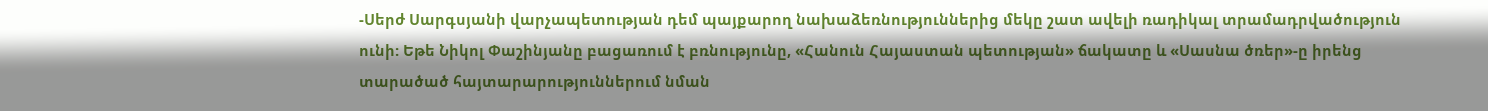-Սերժ Սարգսյանի վարչապետության դեմ պայքարող նախաձեռնություններից մեկը շատ ավելի ռադիկալ տրամադրվածություն ունի: Եթե Նիկոլ Փաշինյանը բացառում է բռնությունը, «Հանուն Հայաստան պետության» ճակատը և «Սասնա ծռեր»-ը իրենց տարածած հայտարարություններում նման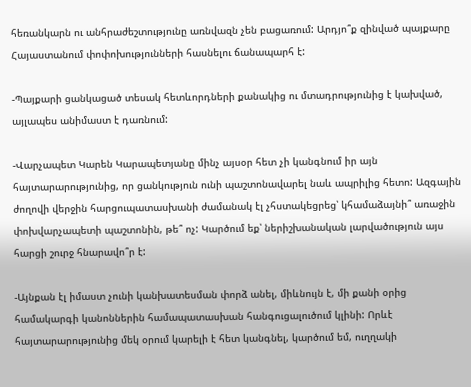հեռանկարն ու անհրաժեշտությունը առնվազն չեն բացառում: Արդյո՞ք զինված պայքարը Հայաստանում փոփոխությունների հասնելու ճանապարհ է:

-Պայքարի ցանկացած տեսակ հետևորդների քանակից ու մտադրությունից է կախված, այլապես անիմաստ է դառնում:

-Վարչապետ Կարեն Կարապետյանը մինչ այսօր հետ չի կանգնում իր այն հայտարարությունից, որ ցանկություն ունի պաշտոնավարել նաև ապրիլից հետո: Ազգային ժողովի վերջին հարցուպատասխանի ժամանակ էլ չհստակեցրեց՝ կհամաձայնի՞ առաջին փոխվարչապետի պաշտոնին, թե՞ ոչ: Կարծում եք՝ ներիշխանական լարվածություն այս հարցի շուրջ հնարավո՞ր է:

-Այնքան էլ իմաստ չունի կանխատեսման փորձ անել, միևնույն է, մի քանի օրից համակարգի կանոններին համապատասխան հանգուցալուծում կլինի: Որևէ հայտարարությունից մեկ օրում կարելի է հետ կանգնել, կարծում եմ, ուղղակի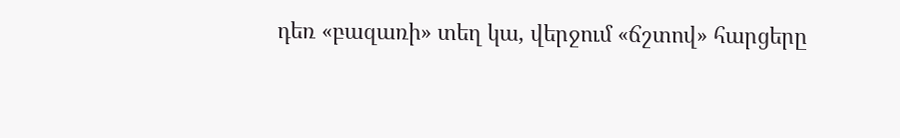դեռ «բազառի» տեղ կա, վերջում «ճշտով» հարցերը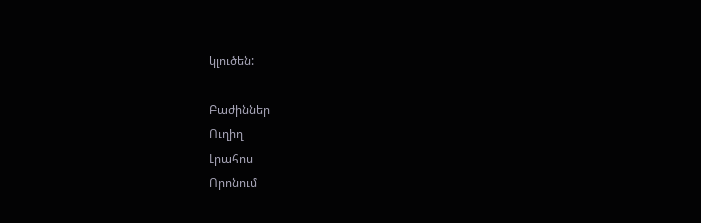կլուծեն:

Բաժիններ
Ուղիղ
Լրահոս
Որոնում